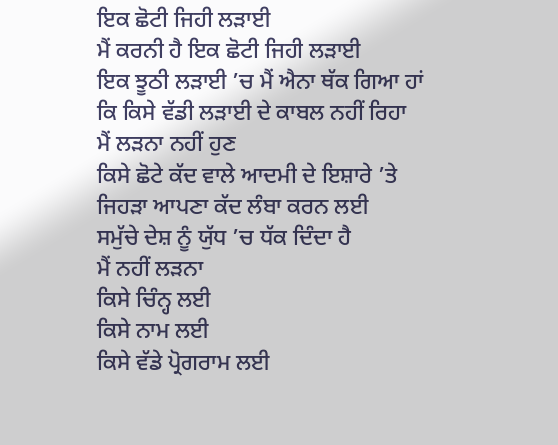ਇਕ ਛੋਟੀ ਜਿਹੀ ਲੜਾਈ
ਮੈਂ ਕਰਨੀ ਹੈ ਇਕ ਛੋਟੀ ਜਿਹੀ ਲੜਾਈ
ਇਕ ਝੂਠੀ ਲੜਾਈ ’ਚ ਮੈਂ ਐਨਾ ਥੱਕ ਗਿਆ ਹਾਂ
ਕਿ ਕਿਸੇ ਵੱਡੀ ਲੜਾਈ ਦੇ ਕਾਬਲ ਨਹੀਂ ਰਿਹਾ
ਮੈਂ ਲੜਨਾ ਨਹੀਂ ਹੁਣ
ਕਿਸੇ ਛੋਟੇ ਕੱਦ ਵਾਲੇ ਆਦਮੀ ਦੇ ਇਸ਼ਾਰੇ ’ਤੇ
ਜਿਹੜਾ ਆਪਣਾ ਕੱਦ ਲੰਬਾ ਕਰਨ ਲਈ
ਸਮੁੱਚੇ ਦੇਸ਼ ਨੂੰ ਯੁੱਧ ’ਚ ਧੱਕ ਦਿੰਦਾ ਹੈ
ਮੈਂ ਨਹੀਂ ਲੜਨਾ
ਕਿਸੇ ਚਿੰਨ੍ਹ ਲਈ
ਕਿਸੇ ਨਾਮ ਲਈ
ਕਿਸੇ ਵੱਡੇ ਪ੍ਰੋਗਰਾਮ ਲਈ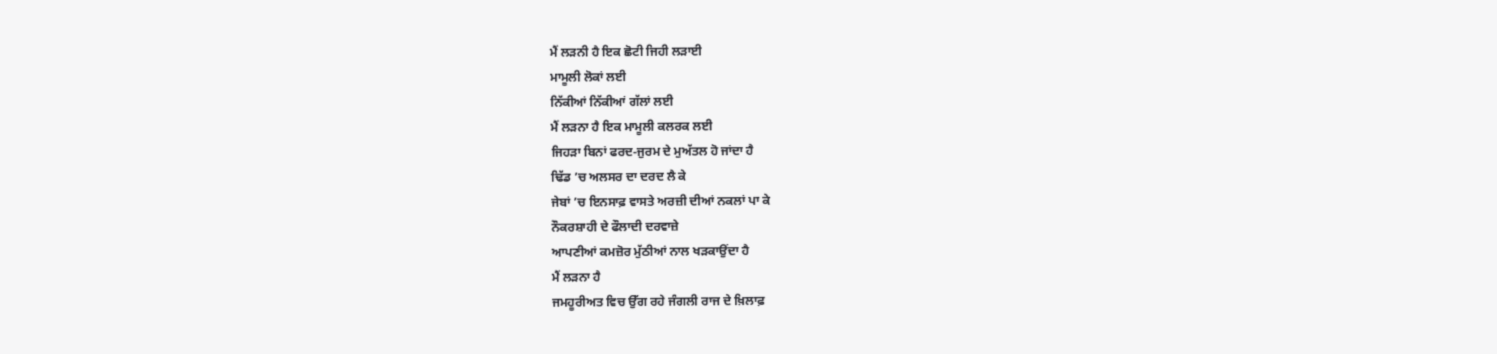ਮੈਂ ਲੜਨੀ ਹੈ ਇਕ ਛੋਟੀ ਜਿਹੀ ਲੜਾਈ
ਮਾਮੂਲੀ ਲੋਕਾਂ ਲਈ
ਨਿੱਕੀਆਂ ਨਿੱਕੀਆਂ ਗੱਲਾਂ ਲਈ
ਮੈਂ ਲੜਨਾ ਹੈ ਇਕ ਮਾਮੂਲੀ ਕਲਰਕ ਲਈ
ਜਿਹੜਾ ਬਿਨਾਂ ਫਰਦ-ਜੁਰਮ ਦੇ ਮੁਅੱਤਲ ਹੋ ਜਾਂਦਾ ਹੈ
ਢਿੱਡ ’ਚ ਅਲਸਰ ਦਾ ਦਰਦ ਲੈ ਕੇ
ਜੇਬਾਂ ’ਚ ਇਨਸਾਫ਼ ਵਾਸਤੇ ਅਰਜ਼ੀ ਦੀਆਂ ਨਕਲਾਂ ਪਾ ਕੇ
ਨੌਕਰਸ਼ਾਹੀ ਦੇ ਫੌਲਾਦੀ ਦਰਵਾਜ਼ੇ
ਆਪਣੀਆਂ ਕਮਜ਼ੋਰ ਮੁੱਠੀਆਂ ਨਾਲ ਖੜਕਾਉਂਦਾ ਹੈ
ਮੈਂ ਲੜਨਾ ਹੈ
ਜਮਹੂਰੀਅਤ ਵਿਚ ਉੱਗ ਰਹੇ ਜੰਗਲੀ ਰਾਜ ਦੇ ਖ਼ਿਲਾਫ਼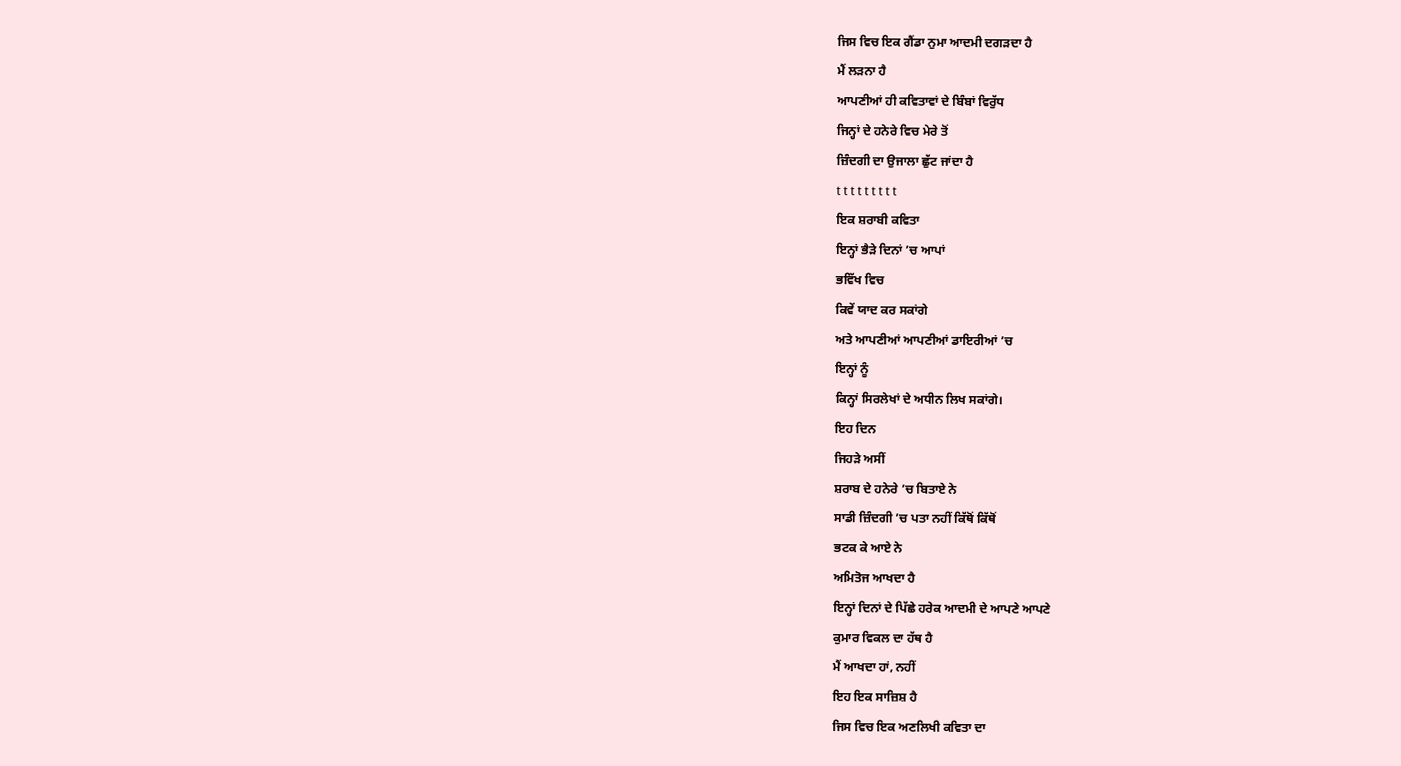ਜਿਸ ਵਿਚ ਇਕ ਗੈਂਡਾ ਨੁਮਾ ਆਦਮੀ ਦਗੜਦਾ ਹੈ
ਮੈਂ ਲੜਨਾ ਹੈ
ਆਪਣੀਆਂ ਹੀ ਕਵਿਤਾਵਾਂ ਦੇ ਬਿੰਬਾਂ ਵਿਰੁੱਧ
ਜਿਨ੍ਹਾਂ ਦੇ ਹਨੇਰੇ ਵਿਚ ਮੇਰੇ ਤੋਂ
ਜ਼ਿੰਦਗੀ ਦਾ ਉਜਾਲਾ ਛੁੱਟ ਜਾਂਦਾ ਹੈ
t t t t t t t t t
ਇਕ ਸ਼ਰਾਬੀ ਕਵਿਤਾ
ਇਨ੍ਹਾਂ ਭੈੜੇ ਦਿਨਾਂ ’ਚ ਆਪਾਂ
ਭਵਿੱਖ ਵਿਚ
ਕਿਵੇਂ ਯਾਦ ਕਰ ਸਕਾਂਗੇ
ਅਤੇ ਆਪਣੀਆਂ ਆਪਣੀਆਂ ਡਾਇਰੀਆਂ ’ਚ
ਇਨ੍ਹਾਂ ਨੂੰ
ਕਿਨ੍ਹਾਂ ਸਿਰਲੇਖਾਂ ਦੇ ਅਧੀਨ ਲਿਖ ਸਕਾਂਗੇ।
ਇਹ ਦਿਨ
ਜਿਹੜੇ ਅਸੀਂ
ਸ਼ਰਾਬ ਦੇ ਹਨੇਰੇ ’ਚ ਬਿਤਾਏ ਨੇ
ਸਾਡੀ ਜ਼ਿੰਦਗੀ ’ਚ ਪਤਾ ਨਹੀਂ ਕਿੱਥੋਂ ਕਿੱਥੋਂ
ਭਟਕ ਕੇ ਆਏ ਨੇ
ਅਮਿਤੋਜ ਆਖਦਾ ਹੈ
ਇਨ੍ਹਾਂ ਦਿਨਾਂ ਦੇ ਪਿੱਛੇ ਹਰੇਕ ਆਦਮੀ ਦੇ ਆਪਣੇ ਆਪਣੇ
ਕੁਮਾਰ ਵਿਕਲ ਦਾ ਹੱਥ ਹੈ
ਮੈਂ ਆਖਦਾ ਹਾਂ, ਨਹੀਂ
ਇਹ ਇਕ ਸਾਜ਼ਿਸ਼ ਹੈ
ਜਿਸ ਵਿਚ ਇਕ ਅਣਲਿਖੀ ਕਵਿਤਾ ਦਾ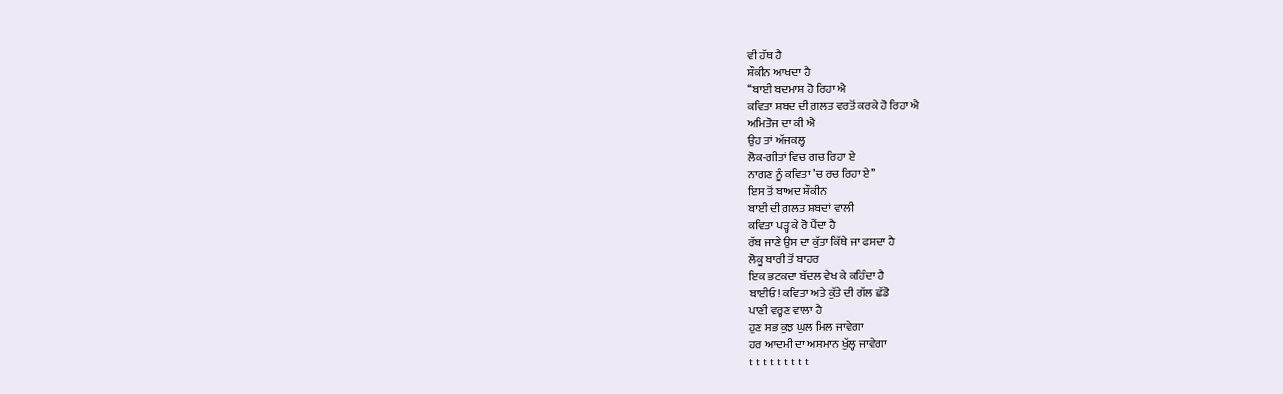ਵੀ ਹੱਥ ਹੈ
ਸ਼ੌਕੀਨ ਆਖਦਾ ਹੈ
‘‘ਬਾਈ ਬਦਮਾਸ਼ ਹੋ ਰਿਹਾ ਐ
ਕਵਿਤਾ ਸ਼ਬਦ ਦੀ ਗ਼ਲਤ ਵਰਤੋਂ ਕਰਕੇ ਹੋ ਰਿਹਾ ਐ
ਅਮਿਤੋਜ ਦਾ ਕੀ ਐ
ਉਹ ਤਾਂ ਅੱਜਕਲ੍ਹ
ਲੋਕ-ਗੀਤਾਂ ਵਿਚ ਗਚ ਰਿਹਾ ਏ
ਨਾਗਣ ਨੂੰ ਕਵਿਤਾ ’ਚ ਰਚ ਰਿਹਾ ਏ’’
ਇਸ ਤੋਂ ਬਾਅਦ ਸ਼ੌਕੀਨ
ਬਾਈ ਦੀ ਗ਼ਲਤ ਸ਼ਬਦਾਂ ਵਾਲੀ
ਕਵਿਤਾ ਪੜ੍ਹ ਕੇ ਰੋ ਪੈਂਦਾ ਹੈ
ਰੱਬ ਜਾਣੇ ਉਸ ਦਾ ਕੁੱਤਾ ਕਿੱਥੇ ਜਾ ਫਸਦਾ ਹੈ
ਲੋਕੂ ਬਾਰੀ ਤੋਂ ਬਾਹਰ
ਇਕ ਭਟਕਦਾ ਬੱਦਲ ਵੇਖ ਕੇ ਕਹਿੰਦਾ ਹੈ
ਬਾਈਓ! ਕਵਿਤਾ ਅਤੇ ਕੁੱਤੇ ਦੀ ਗੱਲ ਛੱਡੋ
ਪਾਣੀ ਵਰ੍ਹਣ ਵਾਲਾ ਹੈ
ਹੁਣ ਸਭ ਕੁਝ ਘੁਲ ਮਿਲ ਜਾਵੇਗਾ
ਹਰ ਆਦਮੀ ਦਾ ਅਸਮਾਨ ਖੁੱਲ੍ਹ ਜਾਵੇਗਾ
t t t t t t t t t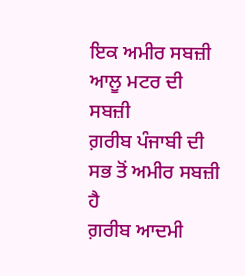ਇਕ ਅਮੀਰ ਸਬਜ਼ੀ
ਆਲੂ ਮਟਰ ਦੀ ਸਬਜ਼ੀ
ਗ਼ਰੀਬ ਪੰਜਾਬੀ ਦੀ ਸਭ ਤੋਂ ਅਮੀਰ ਸਬਜ਼ੀ ਹੈ
ਗ਼ਰੀਬ ਆਦਮੀ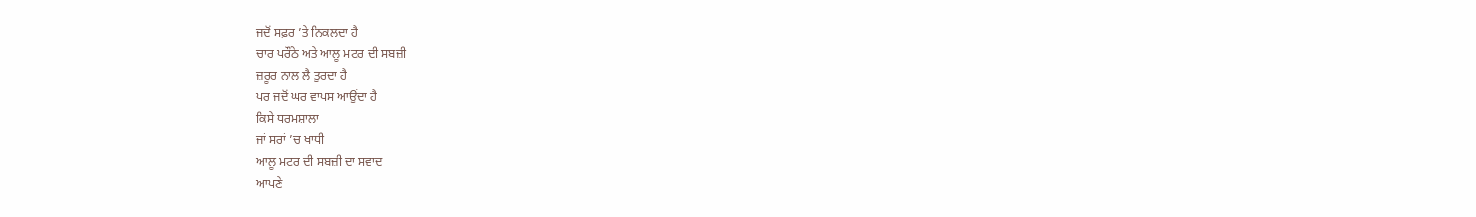ਜਦੋਂ ਸਫ਼ਰ ’ਤੇ ਨਿਕਲਦਾ ਹੈ
ਚਾਰ ਪਰੌਂਠੇ ਅਤੇ ਆਲੂ ਮਟਰ ਦੀ ਸਬਜ਼ੀ
ਜ਼ਰੂਰ ਨਾਲ ਲੈ ਤੁਰਦਾ ਹੈ
ਪਰ ਜਦੋਂ ਘਰ ਵਾਪਸ ਆਉਂਦਾ ਹੈ
ਕਿਸੇ ਧਰਮਸ਼ਾਲਾ
ਜਾਂ ਸਰਾਂ ’ਚ ਖਾਧੀ
ਆਲੂ ਮਟਰ ਦੀ ਸਬਜ਼ੀ ਦਾ ਸਵਾਦ
ਆਪਣੇ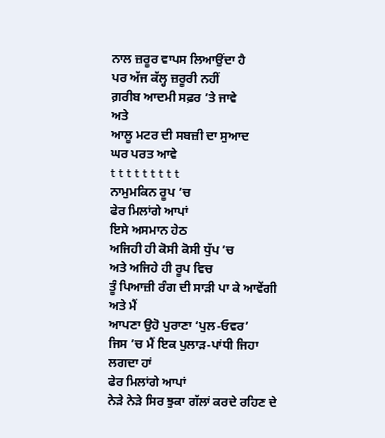ਨਾਲ ਜ਼ਰੂਰ ਵਾਪਸ ਲਿਆਉਂਦਾ ਹੈ
ਪਰ ਅੱਜ ਕੱਲ੍ਹ ਜ਼ਰੂਰੀ ਨਹੀਂ
ਗ਼ਰੀਬ ਆਦਮੀ ਸਫ਼ਰ ’ਤੇ ਜਾਵੇ
ਅਤੇ
ਆਲੂ ਮਟਰ ਦੀ ਸਬਜ਼ੀ ਦਾ ਸੁਆਦ
ਘਰ ਪਰਤ ਆਵੇ
t t t t t t t t t
ਨਾਮੁਮਕਿਨ ਰੂਪ ’ਚ
ਫੇਰ ਮਿਲਾਂਗੇ ਆਪਾਂ
ਇਸੇ ਅਸਮਾਨ ਹੇਠ
ਅਜਿਹੀ ਹੀ ਕੋਸੀ ਕੋਸੀ ਧੁੱਪ ’ਚ
ਅਤੇ ਅਜਿਹੇ ਹੀ ਰੂਪ ਵਿਚ
ਤੂੰ ਪਿਆਜ਼ੀ ਰੰਗ ਦੀ ਸਾੜੀ ਪਾ ਕੇ ਆਵੇਂਗੀ
ਅਤੇ ਮੈਂ
ਆਪਣਾ ਉਹੋ ਪੁਰਾਣਾ ‘ਪੁਲ-ਓਵਰ’
ਜਿਸ ’ਚ ਮੈਂ ਇਕ ਪੁਲਾੜ-ਪਾਂਧੀ ਜਿਹਾ ਲਗਦਾ ਹਾਂ
ਫੇਰ ਮਿਲਾਂਗੇ ਆਪਾਂ
ਨੇੜੇ ਨੇੜੇ ਸਿਰ ਝੁਕਾ ਗੱਲਾਂ ਕਰਦੇ ਰਹਿਣ ਦੇ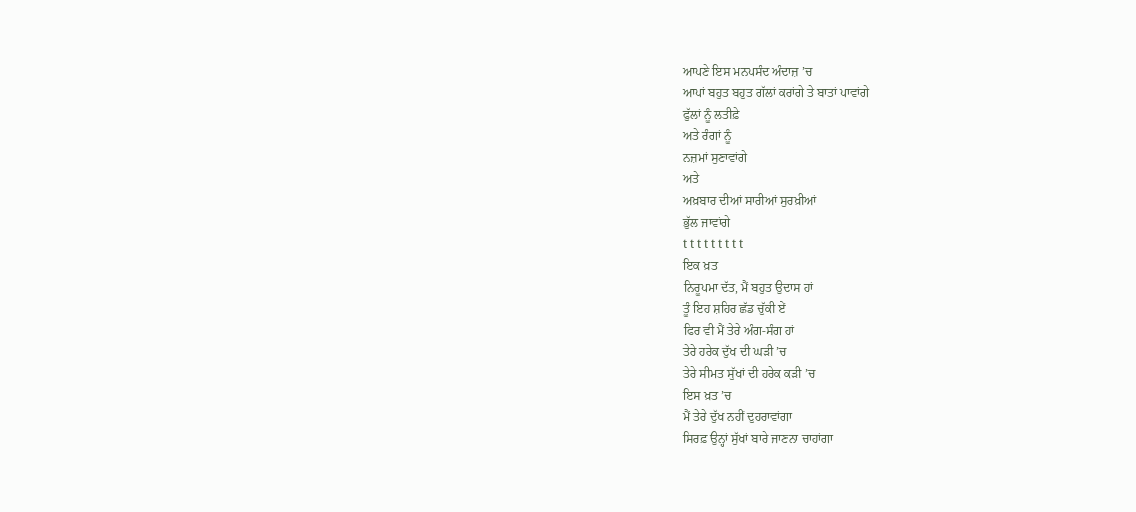ਆਪਣੇ ਇਸ ਮਨਪਸੰਦ ਅੰਦਾਜ਼ ’ਚ
ਆਪਾਂ ਬਹੁਤ ਬਹੁਤ ਗੱਲਾਂ ਕਰਾਂਗੇ ਤੇ ਬਾਤਾਂ ਪਾਵਾਂਗੇ
ਫੁੱਲਾਂ ਨੂੰ ਲਤੀਫ਼ੇ
ਅਤੇ ਰੰਗਾਂ ਨੂੰ
ਨਜ਼ਮਾਂ ਸੁਣਾਵਾਂਗੇ
ਅਤੇ
ਅਖ਼ਬਾਰ ਦੀਆਂ ਸਾਰੀਆਂ ਸੁਰਖ਼ੀਆਂ
ਭੁੱਲ ਜਾਵਾਂਗੇ
t t t t t t t t t
ਇਕ ਖ਼ਤ
ਨਿਰੂਪਮਾ ਦੱਤ, ਮੈਂ ਬਹੁਤ ਉਦਾਸ ਹਾਂ
ਤੂੰ ਇਹ ਸ਼ਹਿਰ ਛੱਡ ਚੁੱਕੀ ਏਂ
ਫਿਰ ਵੀ ਮੈਂ ਤੇਰੇ ਅੰਗ-ਸੰਗ ਹਾਂ
ਤੇਰੇ ਹਰੇਕ ਦੁੱਖ ਦੀ ਘੜੀ ’ਚ
ਤੇਰੇ ਸੀਮਤ ਸੁੱਖਾਂ ਦੀ ਹਰੇਕ ਕੜੀ ’ਚ
ਇਸ ਖ਼ਤ ’ਚ
ਮੈਂ ਤੇਰੇ ਦੁੱਖ ਨਹੀਂ ਦੁਹਰਾਵਾਂਗਾ
ਸਿਰਫ਼ ਉਨ੍ਹਾਂ ਸੁੱਖਾਂ ਬਾਰੇ ਜਾਣਨਾ ਚਾਹਾਂਗਾ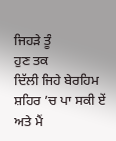ਜਿਹੜੇ ਤੂੰ
ਹੁਣ ਤਕ
ਦਿੱਲੀ ਜਿਹੇ ਬੇਰਹਿਮ ਸ਼ਹਿਰ ’ਚ ਪਾ ਸਕੀ ਏਂ
ਅਤੇ ਮੈਂ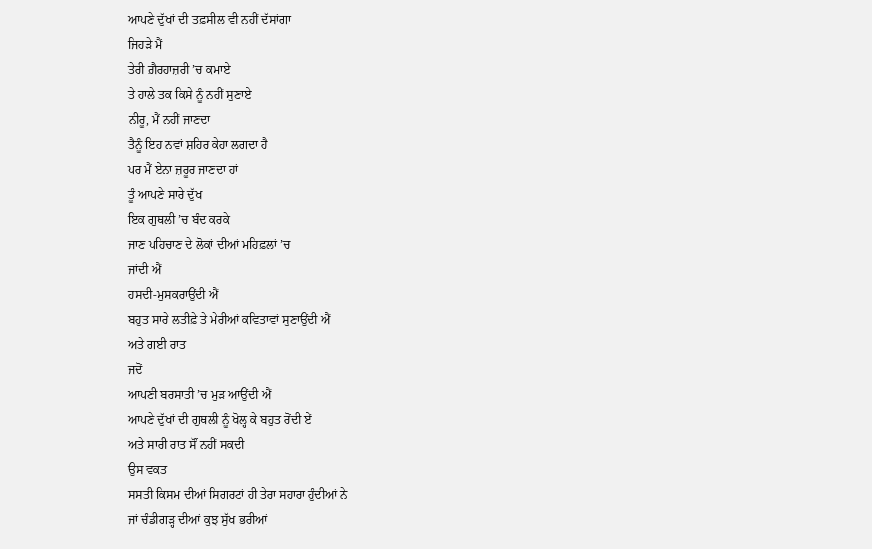ਆਪਣੇ ਦੁੱਖਾਂ ਦੀ ਤਫ਼ਸੀਲ ਵੀ ਨਹੀਂ ਦੱਸਾਂਗਾ
ਜਿਹੜੇ ਮੈਂ
ਤੇਰੀ ਗ਼ੈਰਹਾਜ਼ਰੀ ’ਚ ਕਮਾਏ
ਤੇ ਹਾਲੇ ਤਕ ਕਿਸੇ ਨੂੰ ਨਹੀਂ ਸੁਣਾਏ
ਨੀਰੂ, ਮੈਂ ਨਹੀਂ ਜਾਣਦਾ
ਤੈਨੂੰ ਇਹ ਨਵਾਂ ਸ਼ਹਿਰ ਕੇਹਾ ਲਗਦਾ ਹੈ
ਪਰ ਮੈਂ ਏਨਾ ਜ਼ਰੂਰ ਜਾਣਦਾ ਹਾਂ
ਤੂੰ ਆਪਣੇ ਸਾਰੇ ਦੁੱਖ
ਇਕ ਗੁਥਲੀ ’ਚ ਬੰਦ ਕਰਕੇ
ਜਾਣ ਪਹਿਚਾਣ ਦੇ ਲੋਕਾਂ ਦੀਆਂ ਮਹਿਫ਼ਲਾਂ ’ਚ
ਜਾਂਦੀ ਐਂ
ਹਸਦੀ-ਮੁਸਕਰਾਉਂਦੀ ਐਂ
ਬਹੁਤ ਸਾਰੇ ਲਤੀਫ਼ੇ ਤੇ ਮੇਰੀਆਂ ਕਵਿਤਾਵਾਂ ਸੁਣਾਉਂਦੀ ਐਂ
ਅਤੇ ਗਈ ਰਾਤ
ਜਦੋਂ
ਆਪਣੀ ਬਰਸਾਤੀ ’ਚ ਮੁੜ ਆਉਂਦੀ ਐਂ
ਆਪਣੇ ਦੁੱਖਾਂ ਦੀ ਗੁਥਲੀ ਨੂੰ ਖੋਲ੍ਹ ਕੇ ਬਹੁਤ ਰੋਂਦੀ ਏਂ
ਅਤੇ ਸਾਰੀ ਰਾਤ ਸੌਂ ਨਹੀਂ ਸਕਦੀ
ਉਸ ਵਕਤ
ਸਸਤੀ ਕਿਸਮ ਦੀਆਂ ਸਿਗਰਟਾਂ ਹੀ ਤੇਰਾ ਸਹਾਰਾ ਹੁੰਦੀਆਂ ਨੇ
ਜਾਂ ਚੰਡੀਗੜ੍ਹ ਦੀਆਂ ਕੁਝ ਸੁੱਖ ਭਰੀਆਂ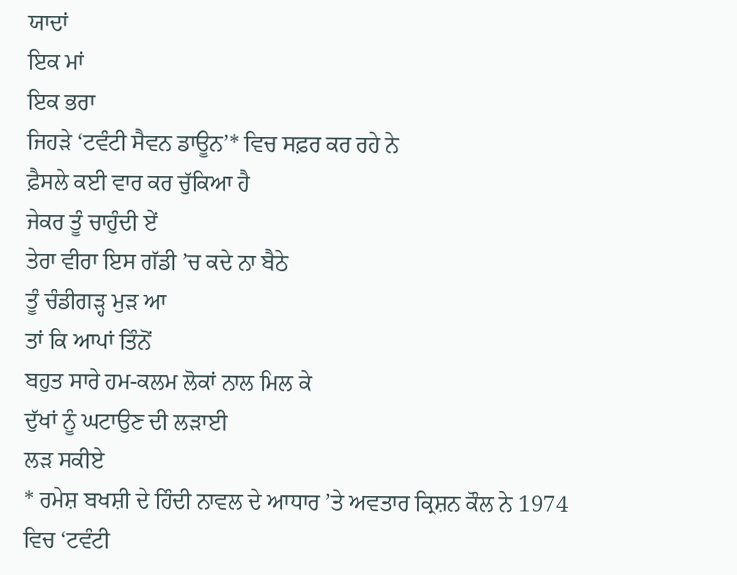ਯਾਦਾਂ
ਇਕ ਮਾਂ
ਇਕ ਭਰਾ
ਜਿਹੜੇ ‘ਟਵੰਟੀ ਸੈਵਨ ਡਾਊਨ’* ਵਿਚ ਸਫ਼ਰ ਕਰ ਰਹੇ ਨੇ
ਫ਼ੈਸਲੇ ਕਈ ਵਾਰ ਕਰ ਚੁੱਕਿਆ ਹੈ
ਜੇਕਰ ਤੂੰ ਚਾਹੁੰਦੀ ਏਂ
ਤੇਰਾ ਵੀਰਾ ਇਸ ਗੱਡੀ ’ਚ ਕਦੇ ਨਾ ਬੈਠੇ
ਤੂੰ ਚੰਡੀਗੜ੍ਹ ਮੁੜ ਆ
ਤਾਂ ਕਿ ਆਪਾਂ ਤਿੰਨੋਂ
ਬਹੁਤ ਸਾਰੇ ਹਮ-ਕਲਮ ਲੋਕਾਂ ਨਾਲ ਮਿਲ ਕੇ
ਦੁੱਖਾਂ ਨੂੰ ਘਟਾਉਣ ਦੀ ਲੜਾਈ
ਲੜ ਸਕੀਏ
* ਰਮੇਸ਼ ਬਖਸ਼ੀ ਦੇ ਹਿੰਦੀ ਨਾਵਲ ਦੇ ਆਧਾਰ ’ਤੇ ਅਵਤਾਰ ਕ੍ਰਿਸ਼ਨ ਕੌਲ ਨੇ 1974 ਵਿਚ ‘ਟਵੰਟੀ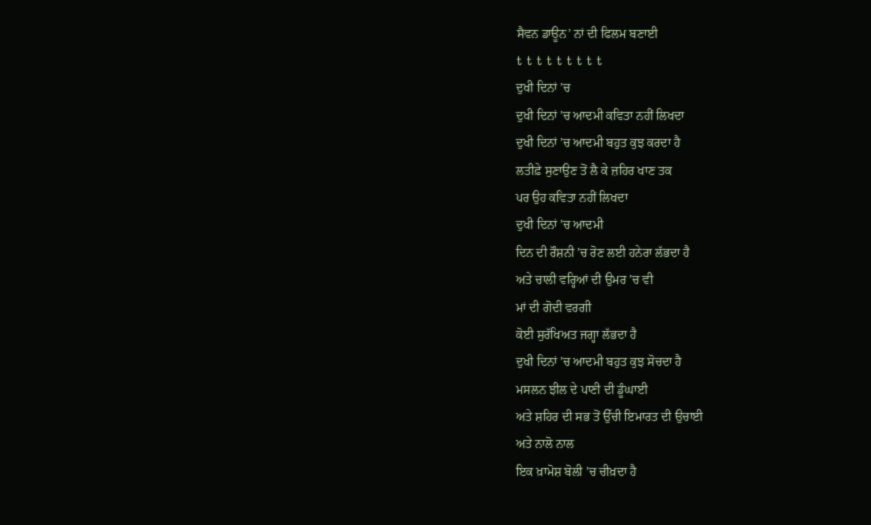ਸੈਵਨ ਡਾਊਨ’ ਨਾਂ ਦੀ ਫਿਲਮ ਬਣਾਈ
t t t t t t t t t
ਦੁਖੀ ਦਿਨਾਂ ’ਚ
ਦੁਖੀ ਦਿਨਾਂ ’ਚ ਆਦਮੀ ਕਵਿਤਾ ਨਹੀਂ ਲਿਖਦਾ
ਦੁਖੀ ਦਿਨਾਂ ’ਚ ਆਦਮੀ ਬਹੁਤ ਕੁਝ ਕਰਦਾ ਹੈ
ਲਤੀਫ਼ੇ ਸੁਣਾਉਣ ਤੋਂ ਲੈ ਕੇ ਜ਼ਹਿਰ ਖਾਣ ਤਕ
ਪਰ ਉਹ ਕਵਿਤਾ ਨਹੀਂ ਲਿਖਦਾ
ਦੁਖੀ ਦਿਨਾਂ ’ਚ ਆਦਮੀ
ਦਿਨ ਦੀ ਰੌਸ਼ਨੀ ’ਚ ਰੋਣ ਲਈ ਹਨੇਰਾ ਲੱਭਦਾ ਹੈ
ਅਤੇ ਚਾਲੀ ਵਰ੍ਹਿਆਂ ਦੀ ਉਮਰ ’ਚ ਵੀ
ਮਾਂ ਦੀ ਗੋਦੀ ਵਰਗੀ
ਕੋਈ ਸੁਰੱਖਿਅਤ ਜਗ੍ਹਾ ਲੱਭਦਾ ਹੈ
ਦੁਖੀ ਦਿਨਾਂ ’ਚ ਆਦਮੀ ਬਹੁਤ ਕੁਝ ਸੋਚਦਾ ਹੈ
ਮਸਲਨ ਝੀਲ ਦੇ ਪਾਣੀ ਦੀ ਡੂੰਘਾਈ
ਅਤੇ ਸ਼ਹਿਰ ਦੀ ਸਭ ਤੋਂ ਉੱਚੀ ਇਮਾਰਤ ਦੀ ਉਚਾਈ
ਅਤੇ ਨਾਲੋ ਨਾਲ
ਇਕ ਖ਼ਾਮੋਸ਼ ਬੋਲੀ ’ਚ ਚੀਖ਼ਦਾ ਹੈ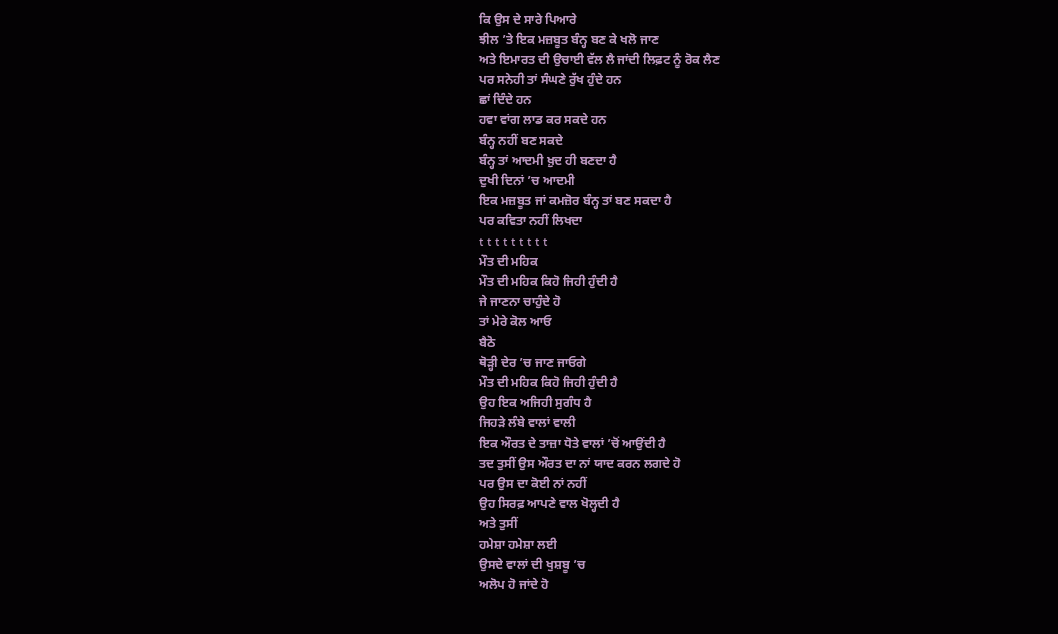ਕਿ ਉਸ ਦੇ ਸਾਰੇ ਪਿਆਰੇ
ਝੀਲ ’ਤੇ ਇਕ ਮਜ਼ਬੂਤ ਬੰਨ੍ਹ ਬਣ ਕੇ ਖਲੋ ਜਾਣ
ਅਤੇ ਇਮਾਰਤ ਦੀ ਉਚਾਈ ਵੱਲ ਲੈ ਜਾਂਦੀ ਲਿਫ਼ਟ ਨੂੰ ਰੋਕ ਲੈਣ
ਪਰ ਸਨੇਹੀ ਤਾਂ ਸੰਘਣੇ ਰੁੱਖ ਹੁੰਦੇ ਹਨ
ਛਾਂ ਦਿੰਦੇ ਹਨ
ਹਵਾ ਵਾਂਗ ਲਾਡ ਕਰ ਸਕਦੇ ਹਨ
ਬੰਨ੍ਹ ਨਹੀਂ ਬਣ ਸਕਦੇ
ਬੰਨ੍ਹ ਤਾਂ ਆਦਮੀ ਖ਼ੁਦ ਹੀ ਬਣਦਾ ਹੈ
ਦੁਖੀ ਦਿਨਾਂ ’ਚ ਆਦਮੀ
ਇਕ ਮਜ਼ਬੂਤ ਜਾਂ ਕਮਜ਼ੋਰ ਬੰਨ੍ਹ ਤਾਂ ਬਣ ਸਕਦਾ ਹੈ
ਪਰ ਕਵਿਤਾ ਨਹੀਂ ਲਿਖਦਾ
t t t t t t t t t
ਮੌਤ ਦੀ ਮਹਿਕ
ਮੌਤ ਦੀ ਮਹਿਕ ਕਿਹੋ ਜਿਹੀ ਹੁੰਦੀ ਹੈ
ਜੇ ਜਾਣਨਾ ਚਾਹੁੰਦੇ ਹੋ
ਤਾਂ ਮੇਰੇ ਕੋਲ ਆਓ
ਬੈਠੋ
ਥੋੜ੍ਹੀ ਦੇਰ ’ਚ ਜਾਣ ਜਾਓਗੇ
ਮੌਤ ਦੀ ਮਹਿਕ ਕਿਹੋ ਜਿਹੀ ਹੁੰਦੀ ਹੈ
ਉਹ ਇਕ ਅਜਿਹੀ ਸੁਗੰਧ ਹੈ
ਜਿਹੜੇ ਲੰਬੇ ਵਾਲਾਂ ਵਾਲੀ
ਇਕ ਔਰਤ ਦੇ ਤਾਜ਼ਾ ਧੋਤੇ ਵਾਲਾਂ ’ਚੋਂ ਆਉਂਦੀ ਹੈ
ਤਦ ਤੁਸੀਂ ਉਸ ਔਰਤ ਦਾ ਨਾਂ ਯਾਦ ਕਰਨ ਲਗਦੇ ਹੋ
ਪਰ ਉਸ ਦਾ ਕੋਈ ਨਾਂ ਨਹੀਂ
ਉਹ ਸਿਰਫ਼ ਆਪਣੇ ਵਾਲ ਖੋਲ੍ਹਦੀ ਹੈ
ਅਤੇ ਤੁਸੀਂ
ਹਮੇਸ਼ਾ ਹਮੇਸ਼ਾ ਲਈ
ਉਸਦੇ ਵਾਲਾਂ ਦੀ ਖੁਸ਼ਬੂ ’ਚ
ਅਲੋਪ ਹੋ ਜਾਂਦੇ ਹੋ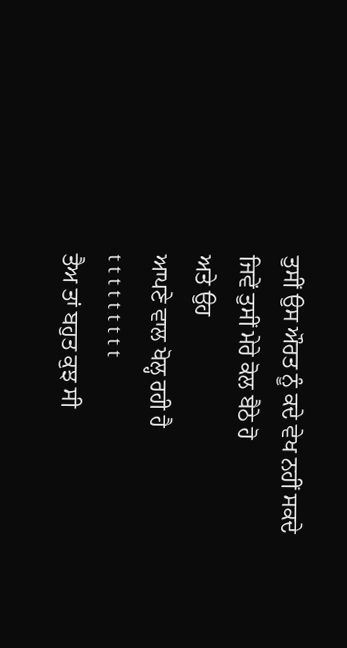ਤੁਸੀਂ ਉਸ ਔਰਤ ਨੂੰ ਕਦੇ ਵੇਖ ਨਹੀਂ ਸਕਦੇ
ਜਿਵੇਂ ਤੁਸੀਂ ਮੇਰੇ ਕੋਲ ਬੈਠੇ ਹੋ
ਅਤੇ ਉਹ
ਆਪਣੇ ਵਾਲ ਖੋਲ੍ਹ ਰਹੀ ਹੈ
t t t t t t t t t
ਤੈਅ ਤਾਂ ਬਹੁਤ ਕੁਝ ਸੀ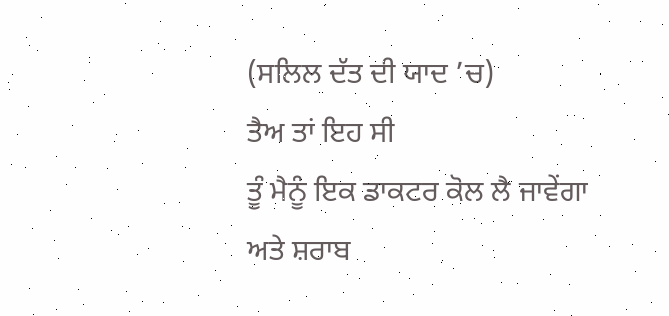(ਸਲਿਲ ਦੱਤ ਦੀ ਯਾਦ ’ਚ)
ਤੈਅ ਤਾਂ ਇਹ ਸੀ
ਤੂੰ ਮੈਨੂੰ ਇਕ ਡਾਕਟਰ ਕੋਲ ਲੈ ਜਾਵੇਂਗਾ
ਅਤੇ ਸ਼ਰਾਬ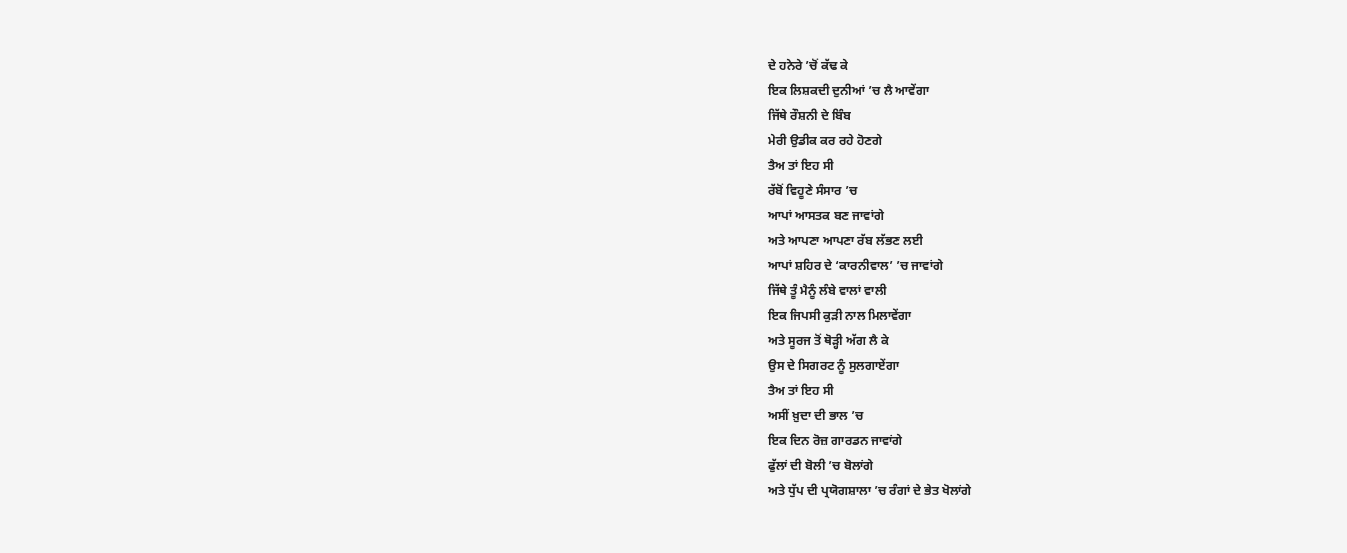ਦੇ ਹਨੇਰੇ ’ਚੋਂ ਕੱਢ ਕੇ
ਇਕ ਲਿਸ਼ਕਦੀ ਦੁਨੀਆਂ ’ਚ ਲੈ ਆਵੇਂਗਾ
ਜਿੱਥੇ ਰੌਸ਼ਨੀ ਦੇ ਬਿੰਬ
ਮੇਰੀ ਉਡੀਕ ਕਰ ਰਹੇ ਹੋਣਗੇ
ਤੈਅ ਤਾਂ ਇਹ ਸੀ
ਰੱਬੋਂ ਵਿਹੂਣੇ ਸੰਸਾਰ ’ਚ
ਆਪਾਂ ਆਸਤਕ ਬਣ ਜਾਵਾਂਗੇ
ਅਤੇ ਆਪਣਾ ਆਪਣਾ ਰੱਬ ਲੱਭਣ ਲਈ
ਆਪਾਂ ਸ਼ਹਿਰ ਦੇ ‘ਕਾਰਨੀਵਾਲ’ ’ਚ ਜਾਵਾਂਗੇ
ਜਿੱਥੇ ਤੂੰ ਮੈਨੂੰ ਲੰਬੇ ਵਾਲਾਂ ਵਾਲੀ
ਇਕ ਜਿਪਸੀ ਕੁੜੀ ਨਾਲ ਮਿਲਾਵੇਂਗਾ
ਅਤੇ ਸੂਰਜ ਤੋਂ ਥੋੜ੍ਹੀ ਅੱਗ ਲੈ ਕੇ
ਉਸ ਦੇ ਸਿਗਰਟ ਨੂੰ ਸੁਲਗਾਏਂਗਾ
ਤੈਅ ਤਾਂ ਇਹ ਸੀ
ਅਸੀਂ ਖ਼ੁਦਾ ਦੀ ਭਾਲ ’ਚ
ਇਕ ਦਿਨ ਰੋਜ਼ ਗਾਰਡਨ ਜਾਵਾਂਗੇ
ਫੁੱਲਾਂ ਦੀ ਬੋਲੀ ’ਚ ਬੋਲਾਂਗੇ
ਅਤੇ ਧੁੱਪ ਦੀ ਪ੍ਰਯੋਗਸ਼ਾਲਾ ’ਚ ਰੰਗਾਂ ਦੇ ਭੇਤ ਖੋਲਾਂਗੇ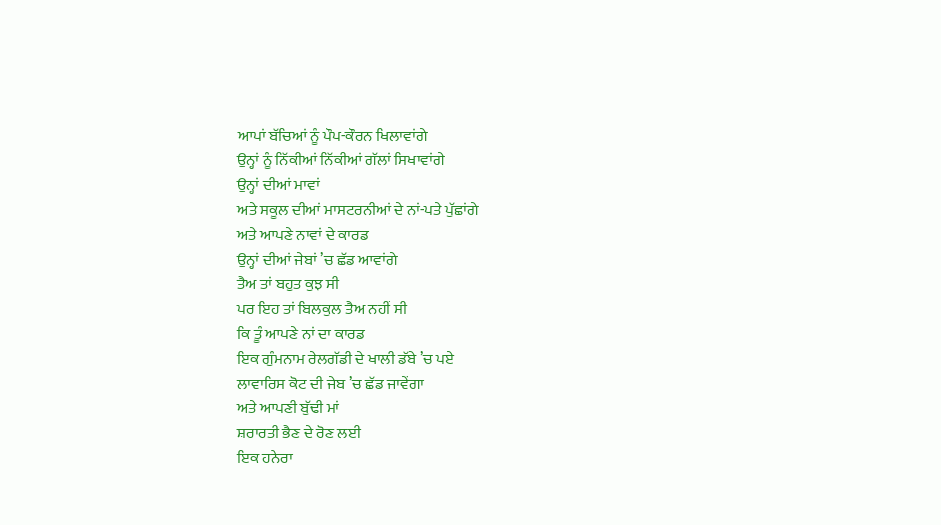ਆਪਾਂ ਬੱਚਿਆਂ ਨੂੰ ਪੌਪ-ਕੌਰਨ ਖਿਲਾਵਾਂਗੇ
ਉਨ੍ਹਾਂ ਨੂੰ ਨਿੱਕੀਆਂ ਨਿੱਕੀਆਂ ਗੱਲਾਂ ਸਿਖਾਵਾਂਗੇ
ਉਨ੍ਹਾਂ ਦੀਆਂ ਮਾਵਾਂ
ਅਤੇ ਸਕੂਲ ਦੀਆਂ ਮਾਸਟਰਨੀਆਂ ਦੇ ਨਾਂ-ਪਤੇ ਪੁੱਛਾਂਗੇ
ਅਤੇ ਆਪਣੇ ਨਾਵਾਂ ਦੇ ਕਾਰਡ
ਉਨ੍ਹਾਂ ਦੀਆਂ ਜੇਬਾਂ ’ਚ ਛੱਡ ਆਵਾਂਗੇ
ਤੈਅ ਤਾਂ ਬਹੁਤ ਕੁਝ ਸੀ
ਪਰ ਇਹ ਤਾਂ ਬਿਲਕੁਲ ਤੈਅ ਨਹੀਂ ਸੀ
ਕਿ ਤੂੰ ਆਪਣੇ ਨਾਂ ਦਾ ਕਾਰਡ
ਇਕ ਗੁੰਮਨਾਮ ਰੇਲਗੱਡੀ ਦੇ ਖਾਲੀ ਡੱਬੇ ’ਚ ਪਏ
ਲਾਵਾਰਿਸ ਕੋਟ ਦੀ ਜੇਬ ’ਚ ਛੱਡ ਜਾਵੇਂਗਾ
ਅਤੇ ਆਪਣੀ ਬੁੱਢੀ ਮਾਂ
ਸ਼ਰਾਰਤੀ ਭੈਣ ਦੇ ਰੋਣ ਲਈ
ਇਕ ਹਨੇਰਾ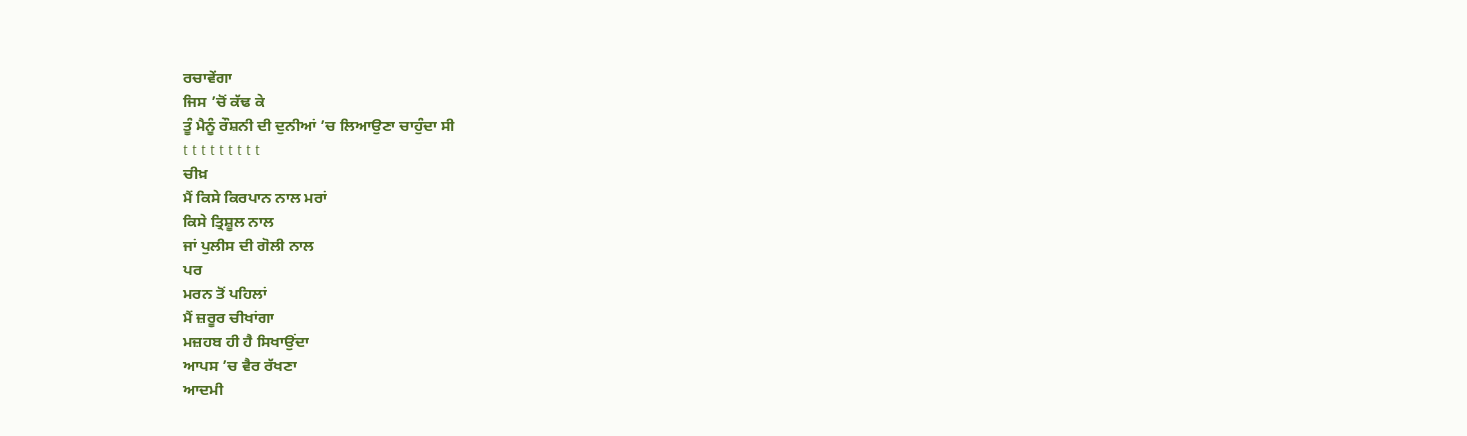ਰਚਾਵੇਂਗਾ
ਜਿਸ ’ਚੋਂ ਕੱਢ ਕੇ
ਤੂੰ ਮੈਨੂੰ ਰੌਸ਼ਨੀ ਦੀ ਦੁਨੀਆਂ ’ਚ ਲਿਆਉਣਾ ਚਾਹੁੰਦਾ ਸੀ
t t t t t t t t t
ਚੀਖ਼
ਮੈਂ ਕਿਸੇ ਕਿਰਪਾਨ ਨਾਲ ਮਰਾਂ
ਕਿਸੇ ਤ੍ਰਿਸ਼ੂਲ ਨਾਲ
ਜਾਂ ਪੁਲੀਸ ਦੀ ਗੋਲੀ ਨਾਲ
ਪਰ
ਮਰਨ ਤੋਂ ਪਹਿਲਾਂ
ਮੈਂ ਜ਼ਰੂਰ ਚੀਖਾਂਗਾ
ਮਜ਼ਹਬ ਹੀ ਹੈ ਸਿਖਾਉਂਦਾ
ਆਪਸ ’ਚ ਵੈਰ ਰੱਖਣਾ
ਆਦਮੀ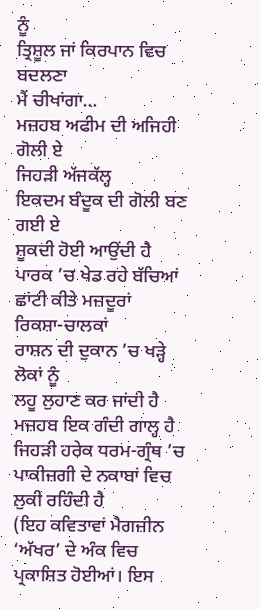ਨੂੰ
ਤ੍ਰਿਸ਼ੂਲ ਜਾਂ ਕਿਰਪਾਨ ਵਿਚ ਬਦਲਣਾ
ਮੈਂ ਚੀਖਾਂਗਾ…
ਮਜ਼ਹਬ ਅਫੀਮ ਦੀ ਅਜਿਹੀ ਗੋਲੀ ਏ
ਜਿਹੜੀ ਅੱਜਕੱਲ੍ਹ
ਇਕਦਮ ਬੰਦੂਕ ਦੀ ਗੋਲੀ ਬਣ ਗਈ ਏ
ਸ਼ੂਕਦੀ ਹੋਈ ਆਉਂਦੀ ਹੈ
ਪਾਰਕ ’ਚ ਖੇਡ ਰਹੇ ਬੱਚਿਆਂ
ਛਾਂਟੀ ਕੀਤੇ ਮਜ਼ਦੂਰਾਂ
ਰਿਕਸ਼ਾ-ਚਾਲਕਾਂ
ਰਾਸ਼ਨ ਦੀ ਦੁਕਾਨ ’ਚ ਖੜ੍ਹੇ ਲੋਕਾਂ ਨੂੰ
ਲਹੂ ਲੁਹਾਣ ਕਰ ਜਾਂਦੀ ਹੈ
ਮਜ਼ਹਬ ਇਕ ਗੰਦੀ ਗਾਲ੍ਹ ਹੈ
ਜਿਹੜੀ ਹਰੇਕ ਧਰਮ-ਗ੍ਰੰਥ ’ਚ
ਪਾਕੀਜ਼ਗੀ ਦੇ ਨਕਾਬਾਂ ਵਿਚ ਲੁਕੀ ਰਹਿੰਦੀ ਹੈ
(ਇਹ ਕਵਿਤਾਵਾਂ ਮੈਗਜ਼ੀਨ ‘ਅੱਖਰ’ ਦੇ ਅੰਕ ਵਿਚ ਪ੍ਰਕਾਸ਼ਿਤ ਹੋਈਆਂ। ਇਸ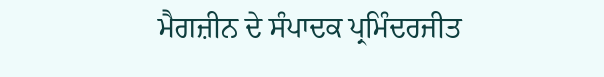ਮੈਗਜ਼ੀਨ ਦੇ ਸੰਪਾਦਕ ਪ੍ਰਮਿੰਦਰਜੀਤ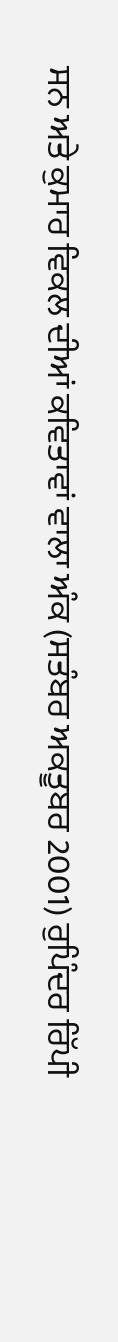ਸਨ ਅਤੇ ਕੁਮਾਰ ਵਿਕਲ ਦੀਆਂ ਕਵਿਤਾਵਾਂ ਵਾਲਾ ਅੰਕ (ਸਤੰਬਰ ਅਕਤੂਬਰ 2001) ਰੁਪਿੰਦਰ ਰਿੱਪੀ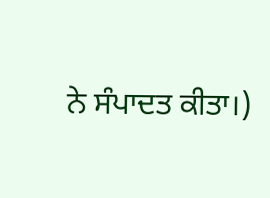ਨੇ ਸੰਪਾਦਤ ਕੀਤਾ।)